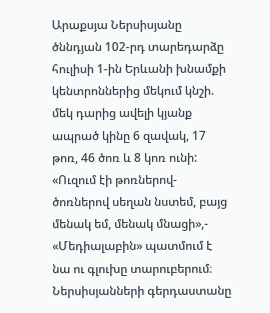Արաքսյա Ներսիսյանը ծննդյան 102-րդ տարեդարձը հուլիսի 1-ին Երևանի խնամքի կենտրոններից մեկում կնշի. մեկ դարից ավելի կյանք ապրած կինը 6 զավակ, 17 թոռ, 46 ծոռ և 8 կոռ ունի:
«Ուզում էի թոռներով-ծոռներով սեղան նստեմ, բայց մենակ եմ, մենակ մնացի»,- «Մեդիալաբին» պատմում է նա ու գլուխը տարուբերում։
Ներսիսյանների գերդաստանը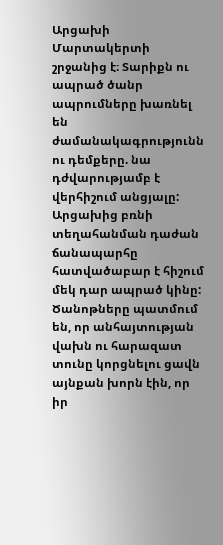Արցախի Մարտակերտի շրջանից է։ Տարիքն ու ապրած ծանր ապրումները խառնել են ժամանակագրությունն ու դեմքերը. նա դժվարությամբ է վերհիշում անցյալը:
Արցախից բռնի տեղահանման դաժան ճանապարհը հատվածաբար է հիշում մեկ դար ապրած կինը: Ծանոթները պատմում են, որ անհայտության վախն ու հարազատ տունը կորցնելու ցավն այնքան խորն էին, որ իր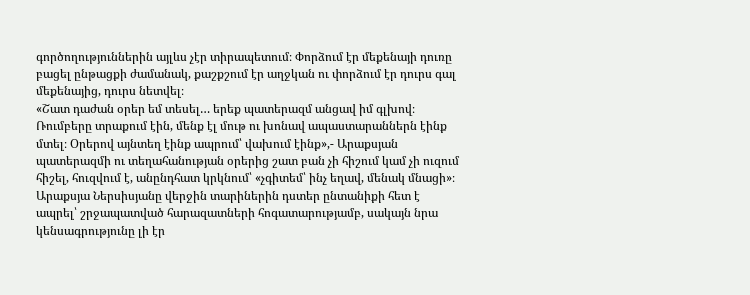գործողություններին այլևս չէր տիրապետում։ Փորձում էր մեքենայի դուռը բացել ընթացքի ժամանակ, քաշքշում էր աղջկան ու փորձում էր դուրս գալ մեքենայից, դուրս նետվել։
«Շատ դաժան օրեր եմ տեսել… երեք պատերազմ անցավ իմ գլխով։ Ռումբերը տրաքում էին, մենք էլ մութ ու խոնավ ապաստարաններն էինք մտել։ Օրերով այնտեղ էինք ապրում՝ վախում էինք»,- Արաքսյան պատերազմի ու տեղահանության օրերից շատ բան չի հիշում կամ չի ուզում հիշել, հուզվում է, անընդհատ կրկնում՝ «չգիտեմ՝ ինչ եղավ, մենակ մնացի»։
Արաքսյա Ներսիսյանը վերջին տարիներին դստեր ընտանիքի հետ է ապրել՝ շրջապատված հարազատների հոգատարությամբ, սակայն նրա կենսագրությունը լի էր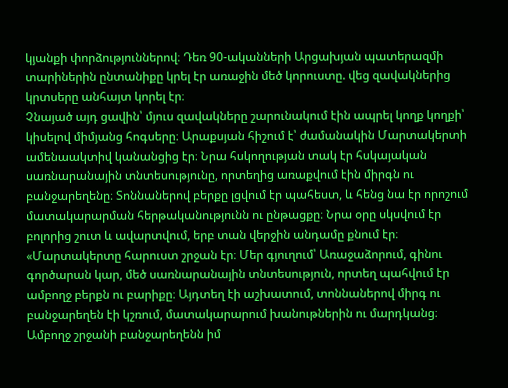կյանքի փորձություններով։ Դեռ 90-ականների Արցախյան պատերազմի տարիներին ընտանիքը կրել էր առաջին մեծ կորուստը. վեց զավակներից կրտսերը անհայտ կորել էր։
Չնայած այդ ցավին՝ մյուս զավակները շարունակում էին ապրել կողք կողքի՝ կիսելով միմյանց հոգսերը։ Արաքսյան հիշում է՝ ժամանակին Մարտակերտի ամենաակտիվ կանանցից էր։ Նրա հսկողության տակ էր հսկայական սառնարանային տնտեսությունը, որտեղից առաքվում էին միրգն ու բանջարեղենը։ Տոննաներով բերքը լցվում էր պահեստ, և հենց նա էր որոշում մատակարարման հերթականությունն ու ընթացքը։ Նրա օրը սկսվում էր բոլորից շուտ և ավարտվում, երբ տան վերջին անդամը քնում էր։
«Մարտակերտը հարուստ շրջան էր։ Մեր գյուղում՝ Առաջաձորում, գինու գործարան կար, մեծ սառնարանային տնտեսություն, որտեղ պահվում էր ամբողջ բերքն ու բարիքը։ Այդտեղ էի աշխատում, տոննաներով միրգ ու բանջարեղեն էի կշռում, մատակարարում խանութներին ու մարդկանց։ Ամբողջ շրջանի բանջարեղենն իմ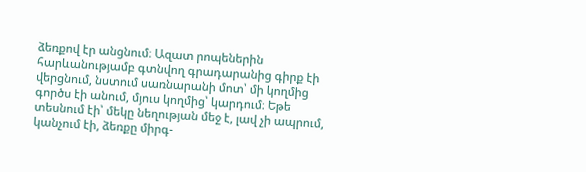ձեռքով էր անցնում։ Ազատ րոպեներին հարևանությամբ գտնվող գրադարանից գիրք էի վերցնում, նստում սառնարանի մոտ՝ մի կողմից գործս էի անում, մյուս կողմից՝ կարդում։ Եթե տեսնում էի՝ մեկը նեղության մեջ է, լավ չի ապրում, կանչում էի, ձեռքը միրգ-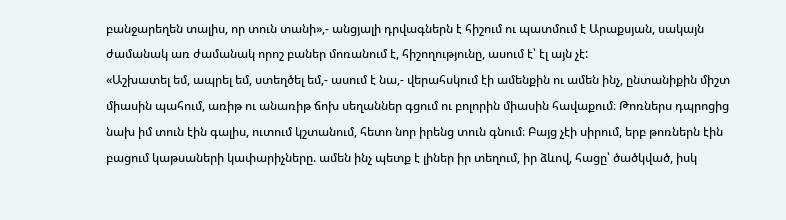բանջարեղեն տալիս, որ տուն տանի»,- անցյալի դրվագներն է հիշում ու պատմում է Արաքսյան, սակայն ժամանակ առ ժամանակ որոշ բաներ մոռանում է, հիշողությունը, ասում է՝ էլ այն չէ:
«Աշխատել եմ, ապրել եմ, ստեղծել եմ,- ասում է նա,- վերահսկում էի ամենքին ու ամեն ինչ, ընտանիքին միշտ միասին պահում, առիթ ու անառիթ ճոխ սեղաններ գցում ու բոլորին միասին հավաքում։ Թոռներս դպրոցից նախ իմ տուն էին գալիս, ուտում կշտանում, հետո նոր իրենց տուն գնում։ Բայց չէի սիրում, երբ թոռներն էին բացում կաթսաների կափարիչները. ամեն ինչ պետք է լիներ իր տեղում, իր ձևով, հացը՝ ծածկված, իսկ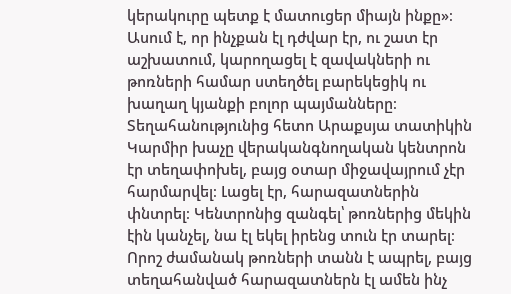կերակուրը պետք է մատուցեր միայն ինքը»։
Ասում է, որ ինչքան էլ դժվար էր, ու շատ էր աշխատում, կարողացել է զավակների ու թոռների համար ստեղծել բարեկեցիկ ու խաղաղ կյանքի բոլոր պայմանները։
Տեղահանությունից հետո Արաքսյա տատիկին Կարմիր խաչը վերականգնողական կենտրոն էր տեղափոխել, բայց օտար միջավայրում չէր հարմարվել։ Լացել էր, հարազատներին փնտրել։ Կենտրոնից զանգել՝ թոռներից մեկին էին կանչել, նա էլ եկել իրենց տուն էր տարել։ Որոշ ժամանակ թոռների տանն է ապրել, բայց տեղահանված հարազատներն էլ ամեն ինչ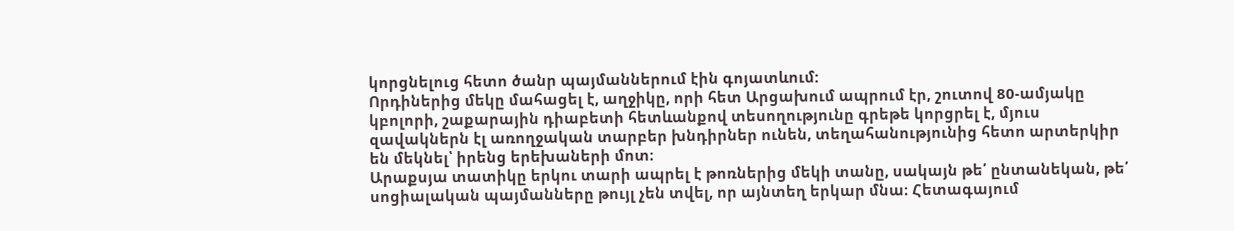կորցնելուց հետո ծանր պայմաններում էին գոյատևում:
Որդիներից մեկը մահացել է, աղջիկը, որի հետ Արցախում ապրում էր, շուտով 80-ամյակը կբոլորի, շաքարային դիաբետի հետևանքով տեսողությունը գրեթե կորցրել է, մյուս զավակներն էլ առողջական տարբեր խնդիրներ ունեն, տեղահանությունից հետո արտերկիր են մեկնել՝ իրենց երեխաների մոտ։
Արաքսյա տատիկը երկու տարի ապրել է թոռներից մեկի տանը, սակայն թե՛ ընտանեկան, թե՛ սոցիալական պայմանները թույլ չեն տվել, որ այնտեղ երկար մնա։ Հետագայում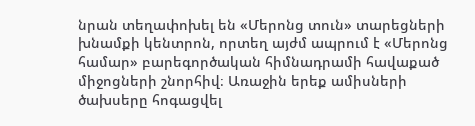նրան տեղափոխել են «Մերոնց տուն» տարեցների խնամքի կենտրոն, որտեղ այժմ ապրում է «Մերոնց համար» բարեգործական հիմնադրամի հավաքած միջոցների շնորհիվ։ Առաջին երեք ամիսների ծախսերը հոգացվել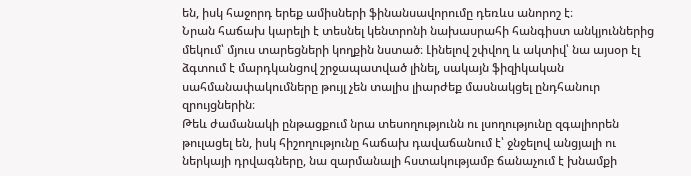են, իսկ հաջորդ երեք ամիսների ֆինանսավորումը դեռևս անորոշ է։
Նրան հաճախ կարելի է տեսնել կենտրոնի նախասրահի հանգիստ անկյուններից մեկում՝ մյուս տարեցների կողքին նստած։ Լինելով շփվող և ակտիվ՝ նա այսօր էլ ձգտում է մարդկանցով շրջապատված լինել, սակայն ֆիզիկական սահմանափակումները թույլ չեն տալիս լիարժեք մասնակցել ընդհանուր զրույցներին։
Թեև ժամանակի ընթացքում նրա տեսողությունն ու լսողությունը զգալիորեն թուլացել են, իսկ հիշողությունը հաճախ դավաճանում է՝ ջնջելով անցյալի ու ներկայի դրվագները, նա զարմանալի հստակությամբ ճանաչում է խնամքի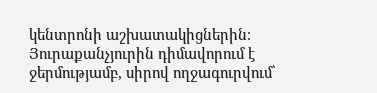կենտրոնի աշխատակիցներին։ Յուրաքանչյուրին դիմավորում է ջերմությամբ, սիրով ողջագուրվում՝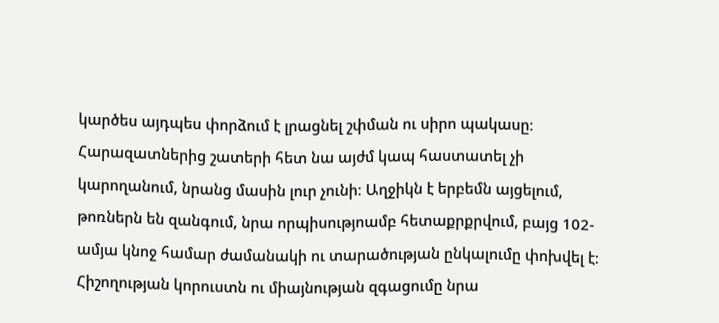կարծես այդպես փորձում է լրացնել շփման ու սիրո պակասը։
Հարազատներից շատերի հետ նա այժմ կապ հաստատել չի կարողանում, նրանց մասին լուր չունի։ Աղջիկն է երբեմն այցելում, թոռներն են զանգում, նրա որպիսությոամբ հետաքրքրվում, բայց 102-ամյա կնոջ համար ժամանակի ու տարածության ընկալումը փոխվել է։ Հիշողության կորուստն ու միայնության զգացումը նրա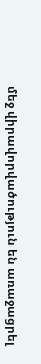մեջ վիրավորվածություն են առաջացրել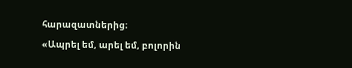հարազատներից։
«Ապրել եմ, արել եմ, բոլորին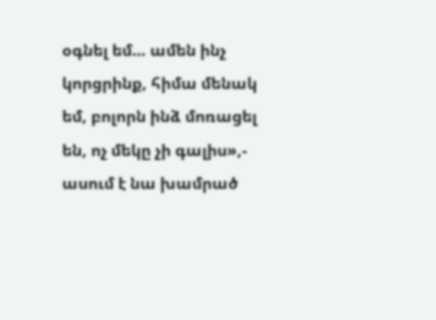օգնել եմ… ամեն ինչ կորցրինք, հիմա մենակ եմ, բոլորն ինձ մոռացել են, ոչ մեկը չի գալիս»,- ասում է նա խամրած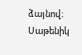ձայնով։
Սաթենիկ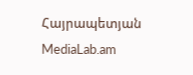Հայրապետյան
MediaLab.am